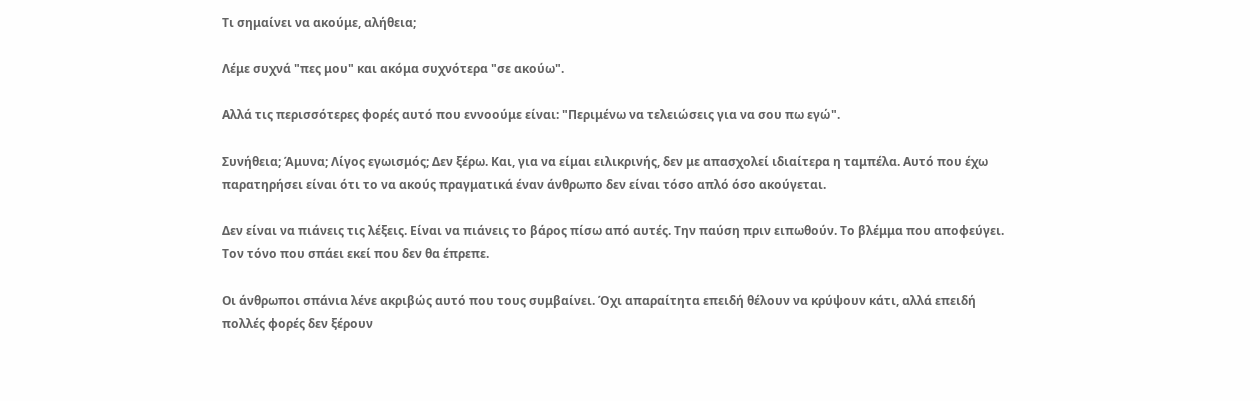Τι σημαίνει να ακούμε, αλήθεια;

Λέμε συχνά "πες μου" και ακόμα συχνότερα "σε ακούω".

Αλλά τις περισσότερες φορές αυτό που εννοούμε είναι: "Περιμένω να τελειώσεις για να σου πω εγώ".

Συνήθεια; Άμυνα; Λίγος εγωισμός; Δεν ξέρω. Και, για να είμαι ειλικρινής, δεν με απασχολεί ιδιαίτερα η ταμπέλα. Αυτό που έχω παρατηρήσει είναι ότι το να ακούς πραγματικά έναν άνθρωπο δεν είναι τόσο απλό όσο ακούγεται.

Δεν είναι να πιάνεις τις λέξεις. Είναι να πιάνεις το βάρος πίσω από αυτές. Την παύση πριν ειπωθούν. Το βλέμμα που αποφεύγει. Τον τόνο που σπάει εκεί που δεν θα έπρεπε.

Οι άνθρωποι σπάνια λένε ακριβώς αυτό που τους συμβαίνει. Όχι απαραίτητα επειδή θέλουν να κρύψουν κάτι, αλλά επειδή πολλές φορές δεν ξέρουν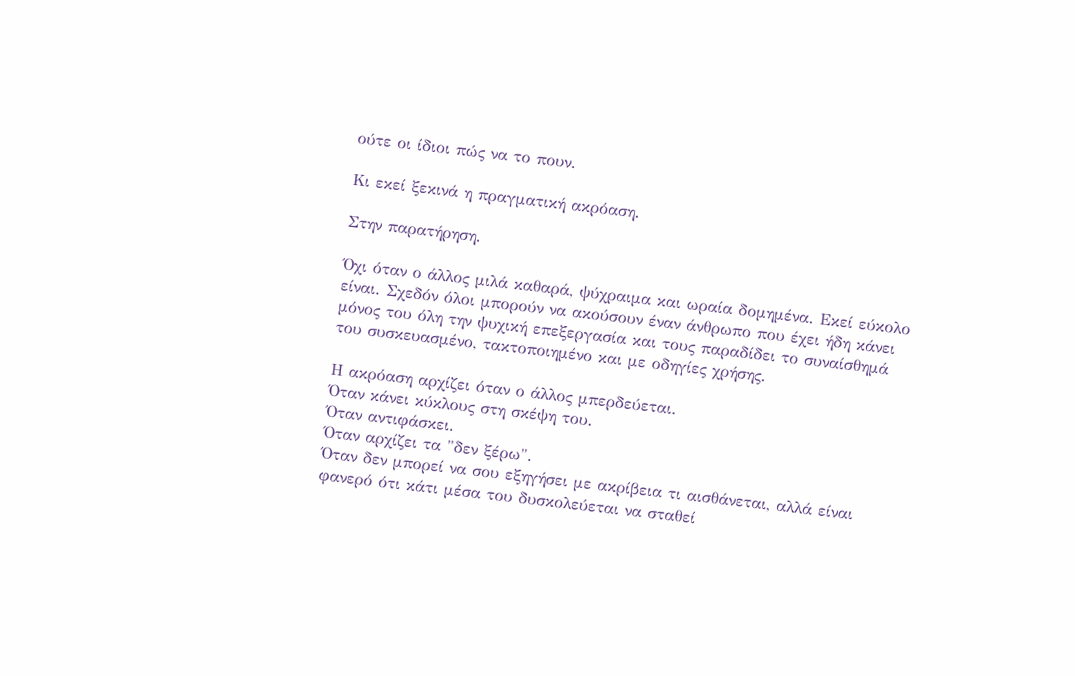ούτε οι ίδιοι πώς να το πουν.

Κι εκεί ξεκινά η πραγματική ακρόαση.

Στην παρατήρηση.

Όχι όταν ο άλλος μιλά καθαρά, ψύχραιμα και ωραία δομημένα. Εκεί εύκολο είναι. Σχεδόν όλοι μπορούν να ακούσουν έναν άνθρωπο που έχει ήδη κάνει μόνος του όλη την ψυχική επεξεργασία και τους παραδίδει το συναίσθημά του συσκευασμένο, τακτοποιημένο και με οδηγίες χρήσης.

Η ακρόαση αρχίζει όταν ο άλλος μπερδεύεται.
Όταν κάνει κύκλους στη σκέψη του.
Όταν αντιφάσκει.
Όταν αρχίζει τα "δεν ξέρω".
Όταν δεν μπορεί να σου εξηγήσει με ακρίβεια τι αισθάνεται, αλλά είναι φανερό ότι κάτι μέσα του δυσκολεύεται να σταθεί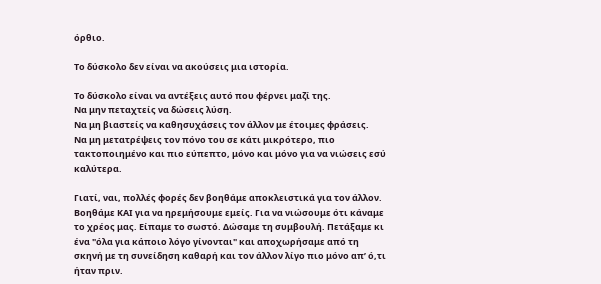όρθιο.

Το δύσκολο δεν είναι να ακούσεις μια ιστορία.

Το δύσκολο είναι να αντέξεις αυτό που φέρνει μαζί της.
Να μην πεταχτείς να δώσεις λύση.
Να μη βιαστείς να καθησυχάσεις τον άλλον με έτοιμες φράσεις.
Να μη μετατρέψεις τον πόνο του σε κάτι μικρότερο, πιο τακτοποιημένο και πιο εύπεπτο, μόνο και μόνο για να νιώσεις εσύ καλύτερα.

Γιατί, ναι, πολλές φορές δεν βοηθάμε αποκλειστικά για τον άλλον. Βοηθάμε ΚΑΙ για να ηρεμήσουμε εμείς. Για να νιώσουμε ότι κάναμε το χρέος μας. Είπαμε το σωστό. Δώσαμε τη συμβουλή. Πετάξαμε κι ένα "όλα για κάποιο λόγο γίνονται" και αποχωρήσαμε από τη σκηνή με τη συνείδηση καθαρή και τον άλλον λίγο πιο μόνο απ’ ό,τι ήταν πριν.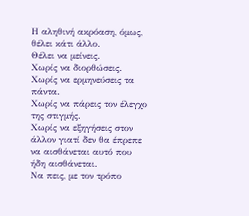Η αληθινή ακρόαση, όμως, θέλει κάτι άλλο.
Θέλει να μείνεις.
Χωρίς να διορθώσεις.
Χωρίς να ερμηνεύσεις τα πάντα.
Χωρίς να πάρεις τον έλεγχο της στιγμής.
Χωρίς να εξηγήσεις στον άλλον γιατί δεν θα έπρεπε να αισθάνεται αυτό που ήδη αισθάνεται.
Να πεις, με τον τρόπο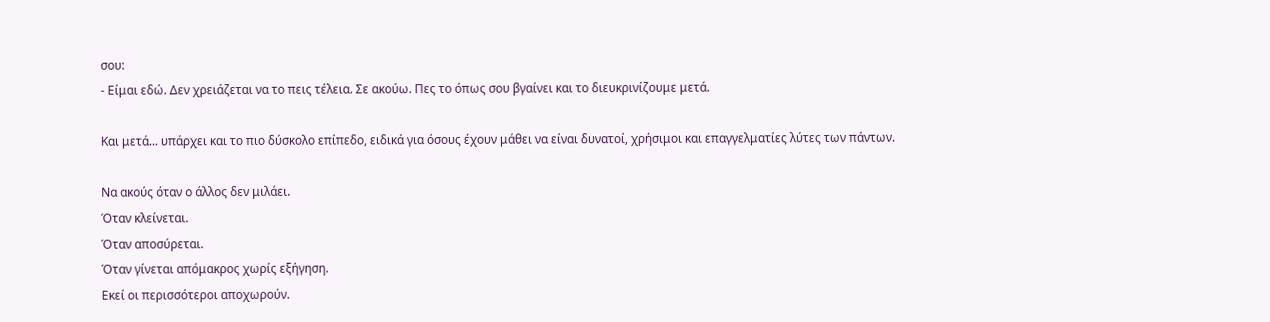σου:
- Είμαι εδώ. Δεν χρειάζεται να το πεις τέλεια. Σε ακούω. Πες το όπως σου βγαίνει και το διευκρινίζουμε μετά.

Και μετά... υπάρχει και το πιο δύσκολο επίπεδο, ειδικά για όσους έχουν μάθει να είναι δυνατοί, χρήσιμοι και επαγγελματίες λύτες των πάντων.

Να ακούς όταν ο άλλος δεν μιλάει.
Όταν κλείνεται.
Όταν αποσύρεται.
Όταν γίνεται απόμακρος χωρίς εξήγηση.
Εκεί οι περισσότεροι αποχωρούν.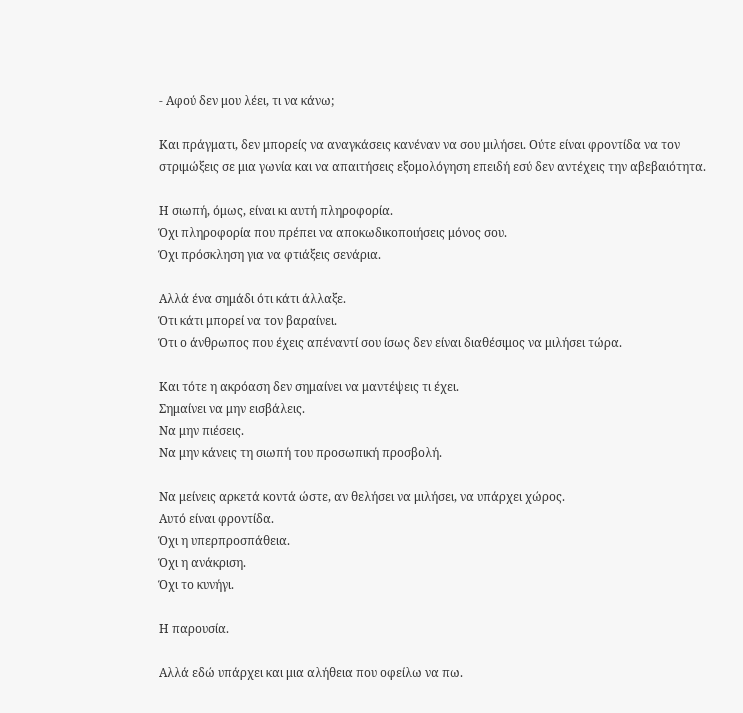- Αφού δεν μου λέει, τι να κάνω;

Και πράγματι, δεν μπορείς να αναγκάσεις κανέναν να σου μιλήσει. Ούτε είναι φροντίδα να τον στριμώξεις σε μια γωνία και να απαιτήσεις εξομολόγηση επειδή εσύ δεν αντέχεις την αβεβαιότητα.

Η σιωπή, όμως, είναι κι αυτή πληροφορία.
Όχι πληροφορία που πρέπει να αποκωδικοποιήσεις μόνος σου.
Όχι πρόσκληση για να φτιάξεις σενάρια.

Αλλά ένα σημάδι ότι κάτι άλλαξε.
Ότι κάτι μπορεί να τον βαραίνει.
Ότι ο άνθρωπος που έχεις απέναντί σου ίσως δεν είναι διαθέσιμος να μιλήσει τώρα.

Και τότε η ακρόαση δεν σημαίνει να μαντέψεις τι έχει.
Σημαίνει να μην εισβάλεις.
Να μην πιέσεις.
Να μην κάνεις τη σιωπή του προσωπική προσβολή.

Να μείνεις αρκετά κοντά ώστε, αν θελήσει να μιλήσει, να υπάρχει χώρος.
Αυτό είναι φροντίδα.
Όχι η υπερπροσπάθεια.
Όχι η ανάκριση.
Όχι το κυνήγι.

Η παρουσία.

Αλλά εδώ υπάρχει και μια αλήθεια που οφείλω να πω.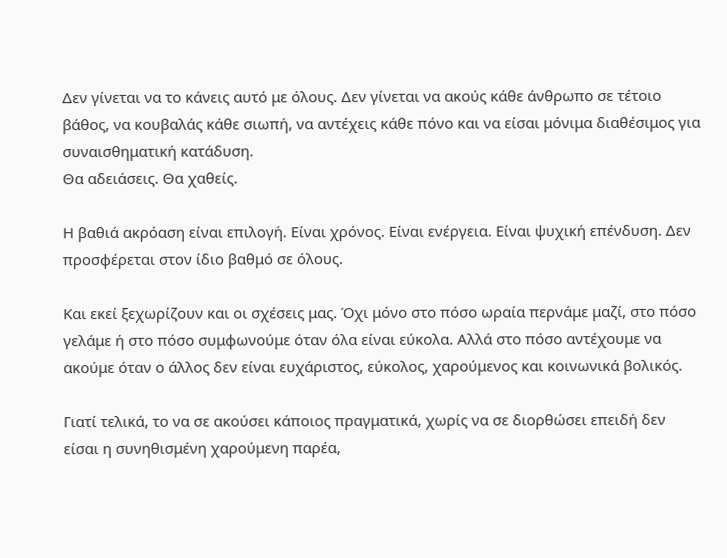Δεν γίνεται να το κάνεις αυτό με όλους. Δεν γίνεται να ακούς κάθε άνθρωπο σε τέτοιο βάθος, να κουβαλάς κάθε σιωπή, να αντέχεις κάθε πόνο και να είσαι μόνιμα διαθέσιμος για συναισθηματική κατάδυση.
Θα αδειάσεις. Θα χαθείς.

Η βαθιά ακρόαση είναι επιλογή. Είναι χρόνος. Είναι ενέργεια. Είναι ψυχική επένδυση. Δεν προσφέρεται στον ίδιο βαθμό σε όλους.

Και εκεί ξεχωρίζουν και οι σχέσεις μας. Όχι μόνο στο πόσο ωραία περνάμε μαζί, στο πόσο γελάμε ή στο πόσο συμφωνούμε όταν όλα είναι εύκολα. Αλλά στο πόσο αντέχουμε να ακούμε όταν ο άλλος δεν είναι ευχάριστος, εύκολος, χαρούμενος και κοινωνικά βολικός.

Γιατί τελικά, το να σε ακούσει κάποιος πραγματικά, χωρίς να σε διορθώσει επειδή δεν είσαι η συνηθισμένη χαρούμενη παρέα,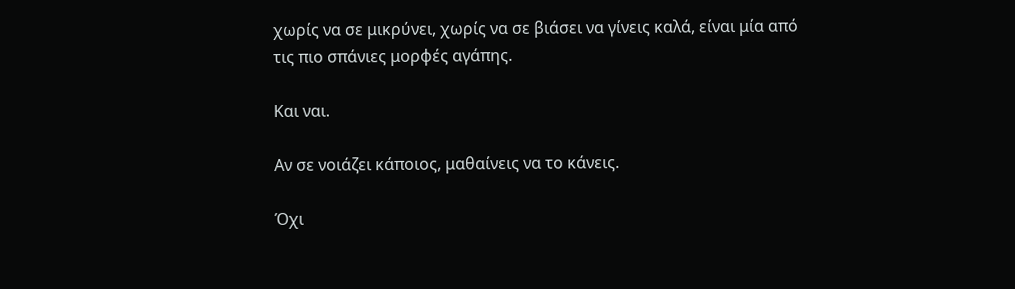χωρίς να σε μικρύνει, χωρίς να σε βιάσει να γίνεις καλά, είναι μία από τις πιο σπάνιες μορφές αγάπης.

Και ναι.

Αν σε νοιάζει κάποιος, μαθαίνεις να το κάνεις.

Όχι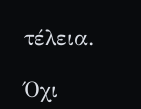τέλεια.

Όχι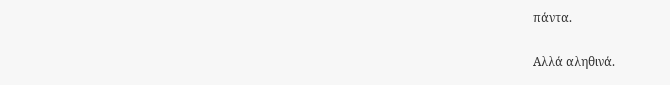πάντα.

Αλλά αληθινά.